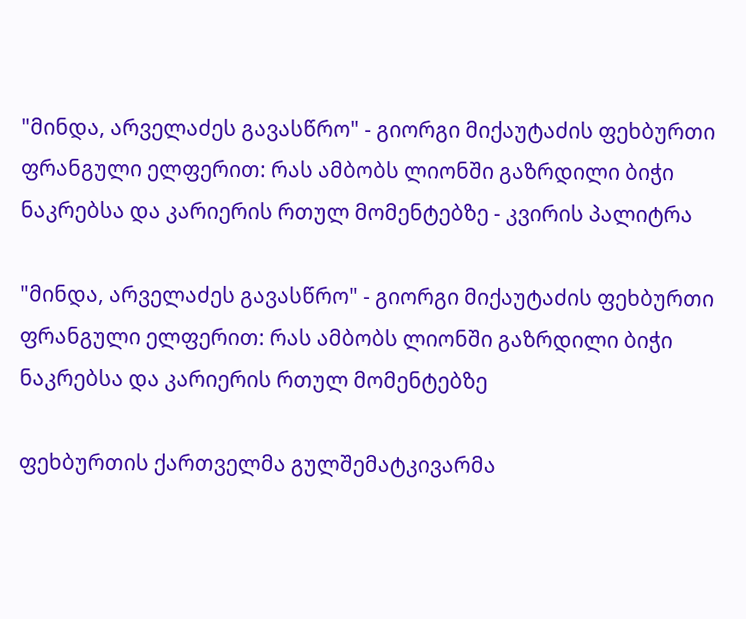"მინდა, არველაძეს გავასწრო" - გიორგი მიქაუტაძის ფეხბურთი ფრანგული ელფერით: რას ამბობს ლიონში გაზრდილი ბიჭი ნაკრებსა და კარიერის რთულ მომენტებზე - კვირის პალიტრა

"მინდა, არველაძეს გავასწრო" - გიორგი მიქაუტაძის ფეხბურთი ფრანგული ელფერით: რას ამბობს ლიონში გაზრდილი ბიჭი ნაკრებსა და კარიერის რთულ მომენტებზე

ფეხბურთის ქართველმა გულშემატკივარმა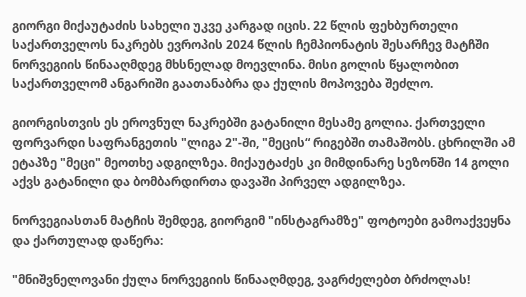გიორგი მიქაუტაძის სახელი უკვე კარგად იცის. 22 წლის ფეხბურთელი საქართველოს ნაკრებს ევროპის 2024 წლის ჩემპიონატის შესარჩევ მატჩში ნორვეგიის წინააღმდეგ მხსნელად მოევლინა. მისი გოლის წყალობით საქართველომ ანგარიში გაათანაბრა და ქულის მოპოვება შეძლო.

გიორგისთვის ეს ეროვნულ ნაკრებში გატანილი მესამე გოლია. ქართველი ფორვარდი საფრანგეთის "ლიგა 2"-ში, "მეცის“ რიგებში თამაშობს. ცხრილში ამ ეტაპზე "მეცი" მეოთხე ადგილზეა. მიქაუტაძეს კი მიმდინარე სეზონში 14 გოლი აქვს გატანილი და ბომბარდირთა დავაში პირველ ადგილზეა.

ნორვეგიასთან მატჩის შემდეგ, გიორგიმ "ინსტაგრამზე" ფოტოები გამოაქვეყნა და ქართულად დაწერა:

"მნიშვნელოვანი ქულა ნორვეგიის წინააღმდეგ, ვაგრძელებთ ბრძოლას!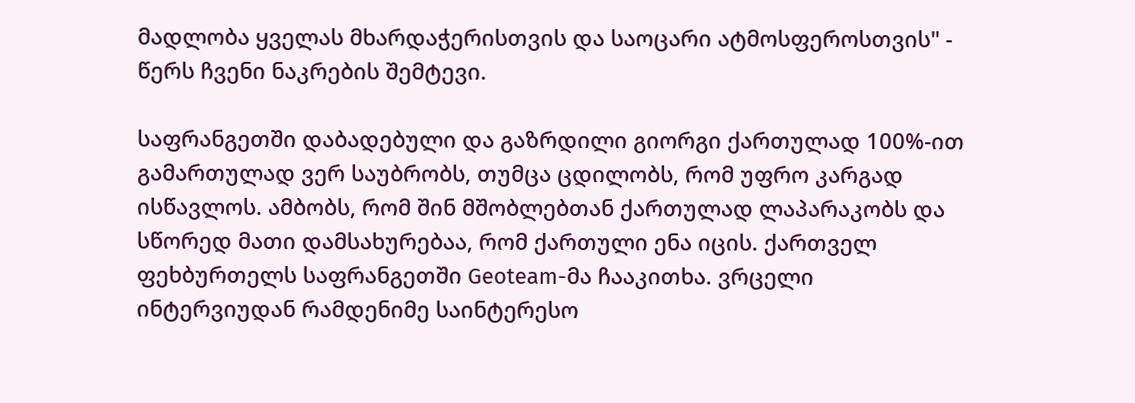მადლობა ყველას მხარდაჭერისთვის და საოცარი ატმოსფეროსთვის" - წერს ჩვენი ნაკრების შემტევი.

საფრანგეთში დაბადებული და გაზრდილი გიორგი ქართულად 100%-ით გამართულად ვერ საუბრობს, თუმცა ცდილობს, რომ უფრო კარგად ისწავლოს. ამბობს, რომ შინ მშობლებთან ქართულად ლაპარაკობს და სწორედ მათი დამსახურებაა, რომ ქართული ენა იცის. ქართველ ფეხბურთელს საფრანგეთში Geoteam-მა ჩააკითხა. ვრცელი ინტერვიუდან რამდენიმე საინტერესო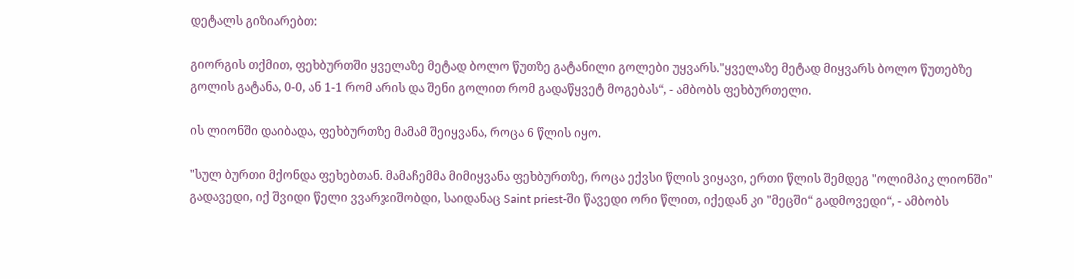დეტალს გიზიარებთ:

გიორგის თქმით, ფეხბურთში ყველაზე მეტად ბოლო წუთზე გატანილი გოლები უყვარს."ყველაზე მეტად მიყვარს ბოლო წუთებზე გოლის გატანა, 0-0, ან 1-1 რომ არის და შენი გოლით რომ გადაწყვეტ მოგებას“, - ამბობს ფეხბურთელი.

ის ლიონში დაიბადა, ფეხბურთზე მამამ შეიყვანა, როცა 6 წლის იყო.

"სულ ბურთი მქონდა ფეხებთან. მამაჩემმა მიმიყვანა ფეხბურთზე, როცა ექვსი წლის ვიყავი, ერთი წლის შემდეგ "ოლიმპიკ ლიონში" გადავედი, იქ შვიდი წელი ვვარჯიშობდი, საიდანაც Saint priest-ში წავედი ორი წლით, იქედან კი "მეცში“ გადმოვედი“, - ამბობს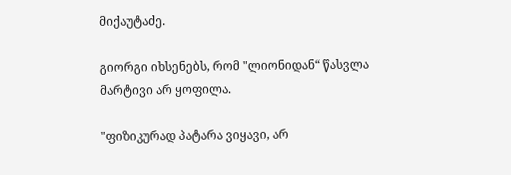მიქაუტაძე.

გიორგი იხსენებს, რომ "ლიონიდან“ წასვლა მარტივი არ ყოფილა.

"ფიზიკურად პატარა ვიყავი, არ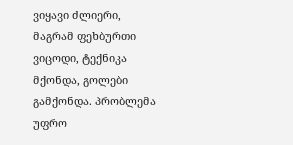ვიყავი ძლიერი, მაგრამ ფეხბურთი ვიცოდი, ტექნიკა მქონდა, გოლები გამქონდა. პრობლემა უფრო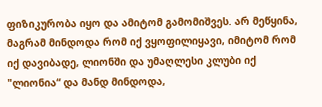ფიზიკურობა იყო და ამიტომ გამომიშვეს. არ მეწყინა, მაგრამ მინდოდა რომ იქ ვყოფილიყავი, იმიტომ რომ იქ დავიბადე, ლიონში და უმაღლესი კლუბი იქ "ლიონია“ და მანდ მინდოდა,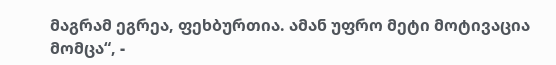მაგრამ ეგრეა, ფეხბურთია. ამან უფრო მეტი მოტივაცია მომცა“, -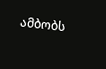ამბობს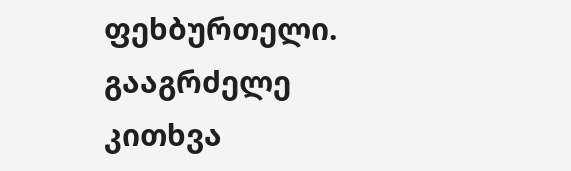ფეხბურთელი. გააგრძელე კითხვა